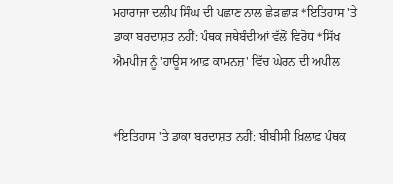ਮਹਾਰਾਜਾ ਦਲੀਪ ਸਿੰਘ ਦੀ ਪਛਾਣ ਨਾਲ ਛੇੜਛਾੜ *ਇਤਿਹਾਸ 'ਤੇ ਡਾਕਾ ਬਰਦਾਸ਼ਤ ਨਹੀਂ: ਪੰਥਕ ਜਥੇਬੰਦੀਆਂ ਵੱਲੋਂ ਵਿਰੋਧ *ਸਿੱਖ ਐਮਪੀਜ ਨੂੰ 'ਹਾਊਸ ਆਫ਼ ਕਾਮਨਜ਼' ਵਿੱਚ ਘੇਰਨ ਦੀ ਅਪੀਲ


*ਇਤਿਹਾਸ 'ਤੇ ਡਾਕਾ ਬਰਦਾਸ਼ਤ ਨਹੀਂ: ਬੀਬੀਸੀ ਖ਼ਿਲਾਫ਼ ਪੰਥਕ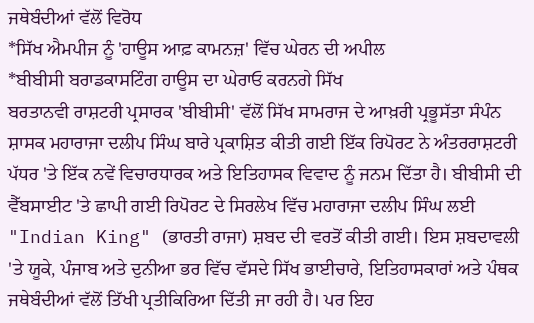ਜਥੇਬੰਦੀਆਂ ਵੱਲੋਂ ਵਿਰੋਧ
*ਸਿੱਖ ਐਮਪੀਜ ਨੂੰ 'ਹਾਊਸ ਆਫ਼ ਕਾਮਨਜ਼' ਵਿੱਚ ਘੇਰਨ ਦੀ ਅਪੀਲ
*ਬੀਬੀਸੀ ਬਰਾਡਕਾਸਟਿੰਗ ਹਾਊਸ ਦਾ ਘੇਰਾਓ ਕਰਨਗੇ ਸਿੱਖ
ਬਰਤਾਨਵੀ ਰਾਸ਼ਟਰੀ ਪ੍ਰਸਾਰਕ 'ਬੀਬੀਸੀ' ਵੱਲੋਂ ਸਿੱਖ ਸਾਮਰਾਜ ਦੇ ਆਖ਼ਰੀ ਪ੍ਰਭੂਸੱਤਾ ਸੰਪੰਨ ਸ਼ਾਸਕ ਮਹਾਰਾਜਾ ਦਲੀਪ ਸਿੰਘ ਬਾਰੇ ਪ੍ਰਕਾਸ਼ਿਤ ਕੀਤੀ ਗਈ ਇੱਕ ਰਿਪੋਰਟ ਨੇ ਅੰਤਰਰਾਸ਼ਟਰੀ ਪੱਧਰ 'ਤੇ ਇੱਕ ਨਵੇਂ ਵਿਚਾਰਧਾਰਕ ਅਤੇ ਇਤਿਹਾਸਕ ਵਿਵਾਦ ਨੂੰ ਜਨਮ ਦਿੱਤਾ ਹੈ। ਬੀਬੀਸੀ ਦੀ ਵੈੱਬਸਾਈਟ 'ਤੇ ਛਾਪੀ ਗਈ ਰਿਪੋਰਟ ਦੇ ਸਿਰਲੇਖ ਵਿੱਚ ਮਹਾਰਾਜਾ ਦਲੀਪ ਸਿੰਘ ਲਈ "Indian King" (ਭਾਰਤੀ ਰਾਜਾ) ਸ਼ਬਦ ਦੀ ਵਰਤੋਂ ਕੀਤੀ ਗਈ। ਇਸ ਸ਼ਬਦਾਵਲੀ 'ਤੇ ਯੂਕੇ, ਪੰਜਾਬ ਅਤੇ ਦੁਨੀਆ ਭਰ ਵਿੱਚ ਵੱਸਦੇ ਸਿੱਖ ਭਾਈਚਾਰੇ, ਇਤਿਹਾਸਕਾਰਾਂ ਅਤੇ ਪੰਥਕ ਜਥੇਬੰਦੀਆਂ ਵੱਲੋਂ ਤਿੱਖੀ ਪ੍ਰਤੀਕਿਰਿਆ ਦਿੱਤੀ ਜਾ ਰਹੀ ਹੈ। ਪਰ ਇਹ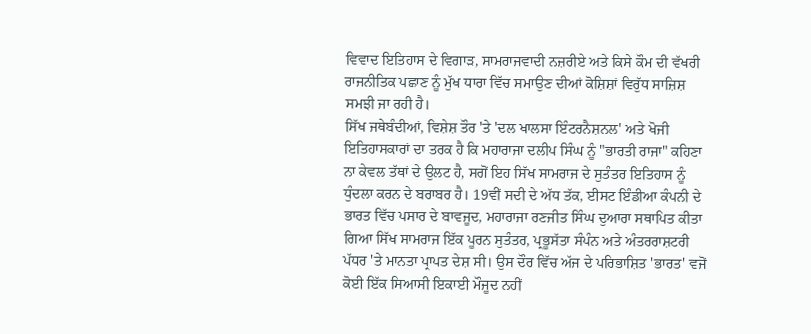ਵਿਵਾਦ ਇਤਿਹਾਸ ਦੇ ਵਿਗਾੜ, ਸਾਮਰਾਜਵਾਦੀ ਨਜ਼ਰੀਏ ਅਤੇ ਕਿਸੇ ਕੌਮ ਦੀ ਵੱਖਰੀ ਰਾਜਨੀਤਿਕ ਪਛਾਣ ਨੂੰ ਮੁੱਖ ਧਾਰਾ ਵਿੱਚ ਸਮਾਉਣ ਦੀਆਂ ਕੋਸ਼ਿਸ਼ਾਂ ਵਿਰੁੱਧ ਸਾਜ਼ਿਸ਼ ਸਮਝੀ ਜਾ ਰਹੀ ਹੈ।
ਸਿੱਖ ਜਥੇਬੰਦੀਆਂ, ਵਿਸ਼ੇਸ਼ ਤੌਰ 'ਤੇ 'ਦਲ ਖਾਲਸਾ ਇੰਟਰਨੈਸ਼ਨਲ' ਅਤੇ ਖੋਜੀ ਇਤਿਹਾਸਕਾਰਾਂ ਦਾ ਤਰਕ ਹੈ ਕਿ ਮਹਾਰਾਜਾ ਦਲੀਪ ਸਿੰਘ ਨੂੰ "ਭਾਰਤੀ ਰਾਜਾ" ਕਹਿਣਾ ਨਾ ਕੇਵਲ ਤੱਥਾਂ ਦੇ ਉਲਟ ਹੈ, ਸਗੋਂ ਇਹ ਸਿੱਖ ਸਾਮਰਾਜ ਦੇ ਸੁਤੰਤਰ ਇਤਿਹਾਸ ਨੂੰ ਧੁੰਦਲਾ ਕਰਨ ਦੇ ਬਰਾਬਰ ਹੈ। 19ਵੀਂ ਸਦੀ ਦੇ ਅੱਧ ਤੱਕ, ਈਸਟ ਇੰਡੀਆ ਕੰਪਨੀ ਦੇ ਭਾਰਤ ਵਿੱਚ ਪਸਾਰ ਦੇ ਬਾਵਜੂਦ, ਮਹਾਰਾਜਾ ਰਣਜੀਤ ਸਿੰਘ ਦੁਆਰਾ ਸਥਾਪਿਤ ਕੀਤਾ ਗਿਆ ਸਿੱਖ ਸਾਮਰਾਜ ਇੱਕ ਪੂਰਨ ਸੁਤੰਤਰ, ਪ੍ਰਭੂਸੱਤਾ ਸੰਪੰਨ ਅਤੇ ਅੰਤਰਰਾਸ਼ਟਰੀ ਪੱਧਰ 'ਤੇ ਮਾਨਤਾ ਪ੍ਰਾਪਤ ਦੇਸ਼ ਸੀ। ਉਸ ਦੌਰ ਵਿੱਚ ਅੱਜ ਦੇ ਪਰਿਭਾਸ਼ਿਤ 'ਭਾਰਤ' ਵਜੋਂ ਕੋਈ ਇੱਕ ਸਿਆਸੀ ਇਕਾਈ ਮੌਜੂਦ ਨਹੀਂ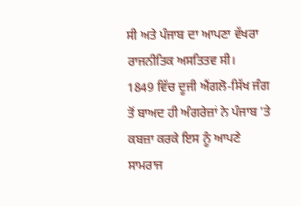ਸੀ ਅਤੇ ਪੰਜਾਬ ਦਾ ਆਪਣਾ ਵੱਖਰਾ ਰਾਜਨੀਤਿਕ ਅਸਤਿਤਵ ਸੀ।
1849 ਵਿੱਚ ਦੂਜੀ ਐਂਗਲੋ-ਸਿੱਖ ਜੰਗ ਤੋਂ ਬਾਅਦ ਹੀ ਅੰਗਰੇਜ਼ਾਂ ਨੇ ਪੰਜਾਬ 'ਤੇ ਕਬਜ਼ਾ ਕਰਕੇ ਇਸ ਨੂੰ ਆਪਣੇ ਸਾਮਰਾਜ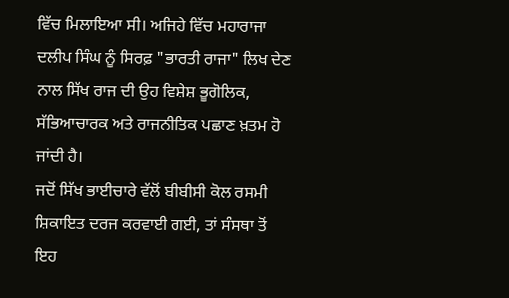ਵਿੱਚ ਮਿਲਾਇਆ ਸੀ। ਅਜਿਹੇ ਵਿੱਚ ਮਹਾਰਾਜਾ ਦਲੀਪ ਸਿੰਘ ਨੂੰ ਸਿਰਫ਼ "ਭਾਰਤੀ ਰਾਜਾ" ਲਿਖ ਦੇਣ ਨਾਲ ਸਿੱਖ ਰਾਜ ਦੀ ਉਹ ਵਿਸ਼ੇਸ਼ ਭੂਗੋਲਿਕ, ਸੱਭਿਆਚਾਰਕ ਅਤੇ ਰਾਜਨੀਤਿਕ ਪਛਾਣ ਖ਼ਤਮ ਹੋ ਜਾਂਦੀ ਹੈ।
ਜਦੋਂ ਸਿੱਖ ਭਾਈਚਾਰੇ ਵੱਲੋਂ ਬੀਬੀਸੀ ਕੋਲ ਰਸਮੀ ਸ਼ਿਕਾਇਤ ਦਰਜ ਕਰਵਾਈ ਗਈ, ਤਾਂ ਸੰਸਥਾ ਤੋਂ ਇਹ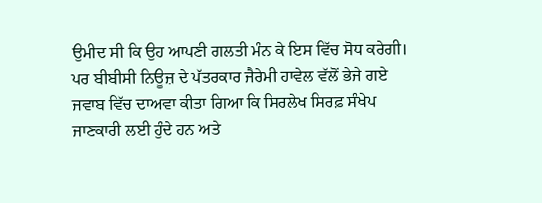ਉਮੀਦ ਸੀ ਕਿ ਉਹ ਆਪਣੀ ਗਲਤੀ ਮੰਨ ਕੇ ਇਸ ਵਿੱਚ ਸੋਧ ਕਰੇਗੀ। ਪਰ ਬੀਬੀਸੀ ਨਿਊਜ਼ ਦੇ ਪੱਤਰਕਾਰ ਜੈਰੇਮੀ ਹਾਵੇਲ ਵੱਲੋਂ ਭੇਜੇ ਗਏ ਜਵਾਬ ਵਿੱਚ ਦਾਅਵਾ ਕੀਤਾ ਗਿਆ ਕਿ ਸਿਰਲੇਖ ਸਿਰਫ਼ ਸੰਖੇਪ ਜਾਣਕਾਰੀ ਲਈ ਹੁੰਦੇ ਹਨ ਅਤੇ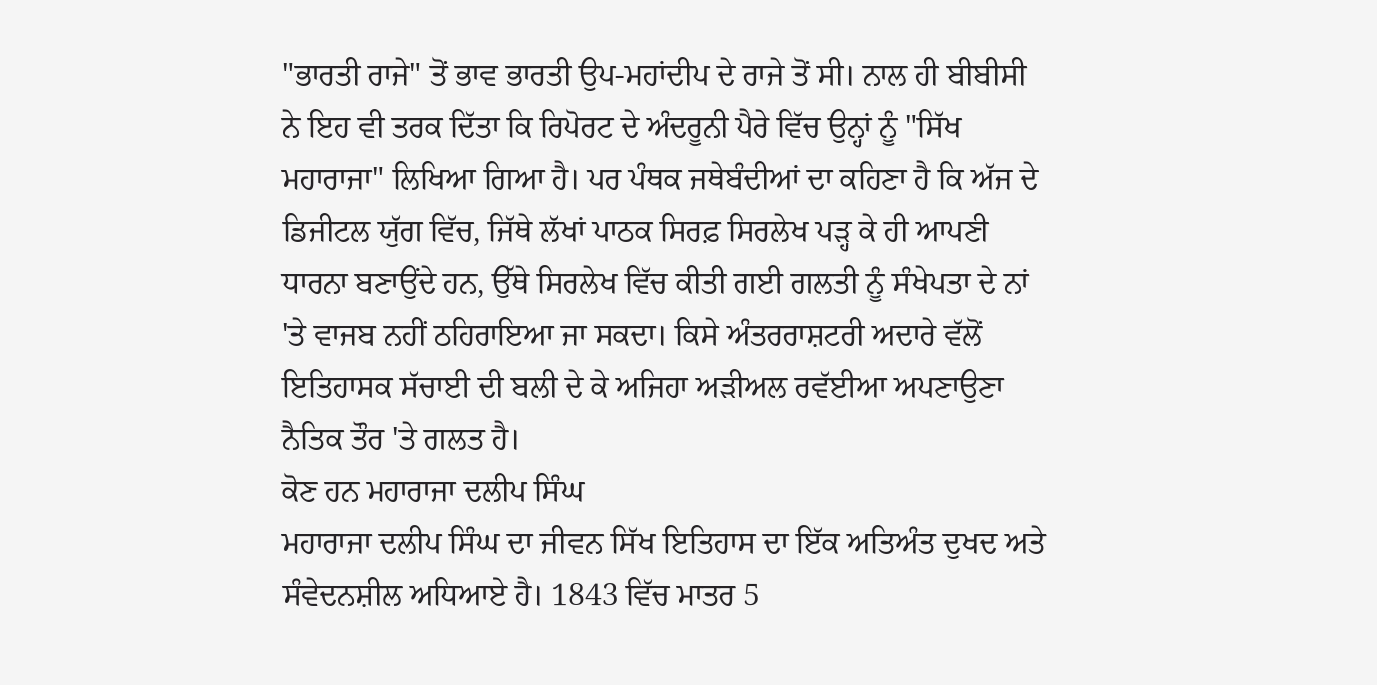"ਭਾਰਤੀ ਰਾਜੇ" ਤੋਂ ਭਾਵ ਭਾਰਤੀ ਉਪ-ਮਹਾਂਦੀਪ ਦੇ ਰਾਜੇ ਤੋਂ ਸੀ। ਨਾਲ ਹੀ ਬੀਬੀਸੀ ਨੇ ਇਹ ਵੀ ਤਰਕ ਦਿੱਤਾ ਕਿ ਰਿਪੋਰਟ ਦੇ ਅੰਦਰੂਨੀ ਪੈਰੇ ਵਿੱਚ ਉਨ੍ਹਾਂ ਨੂੰ "ਸਿੱਖ ਮਹਾਰਾਜਾ" ਲਿਖਿਆ ਗਿਆ ਹੈ। ਪਰ ਪੰਥਕ ਜਥੇਬੰਦੀਆਂ ਦਾ ਕਹਿਣਾ ਹੈ ਕਿ ਅੱਜ ਦੇ ਡਿਜੀਟਲ ਯੁੱਗ ਵਿੱਚ, ਜਿੱਥੇ ਲੱਖਾਂ ਪਾਠਕ ਸਿਰਫ਼ ਸਿਰਲੇਖ ਪੜ੍ਹ ਕੇ ਹੀ ਆਪਣੀ ਧਾਰਨਾ ਬਣਾਉਂਦੇ ਹਨ, ਉੱਥੇ ਸਿਰਲੇਖ ਵਿੱਚ ਕੀਤੀ ਗਈ ਗਲਤੀ ਨੂੰ ਸੰਖੇਪਤਾ ਦੇ ਨਾਂ 'ਤੇ ਵਾਜਬ ਨਹੀਂ ਠਹਿਰਾਇਆ ਜਾ ਸਕਦਾ। ਕਿਸੇ ਅੰਤਰਰਾਸ਼ਟਰੀ ਅਦਾਰੇ ਵੱਲੋਂ ਇਤਿਹਾਸਕ ਸੱਚਾਈ ਦੀ ਬਲੀ ਦੇ ਕੇ ਅਜਿਹਾ ਅੜੀਅਲ ਰਵੱਈਆ ਅਪਣਾਉਣਾ ਨੈਤਿਕ ਤੌਰ 'ਤੇ ਗਲਤ ਹੈ।
ਕੋਣ ਹਨ ਮਹਾਰਾਜਾ ਦਲੀਪ ਸਿੰਘ
ਮਹਾਰਾਜਾ ਦਲੀਪ ਸਿੰਘ ਦਾ ਜੀਵਨ ਸਿੱਖ ਇਤਿਹਾਸ ਦਾ ਇੱਕ ਅਤਿਅੰਤ ਦੁਖਦ ਅਤੇ ਸੰਵੇਦਨਸ਼ੀਲ ਅਧਿਆਏ ਹੈ। 1843 ਵਿੱਚ ਮਾਤਰ 5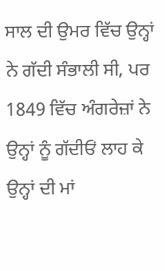ਸਾਲ ਦੀ ਉਮਰ ਵਿੱਚ ਉਨ੍ਹਾਂ ਨੇ ਗੱਦੀ ਸੰਭਾਲੀ ਸੀ, ਪਰ 1849 ਵਿੱਚ ਅੰਗਰੇਜ਼ਾਂ ਨੇ ਉਨ੍ਹਾਂ ਨੂੰ ਗੱਦੀਓਂ ਲਾਹ ਕੇ ਉਨ੍ਹਾਂ ਦੀ ਮਾਂ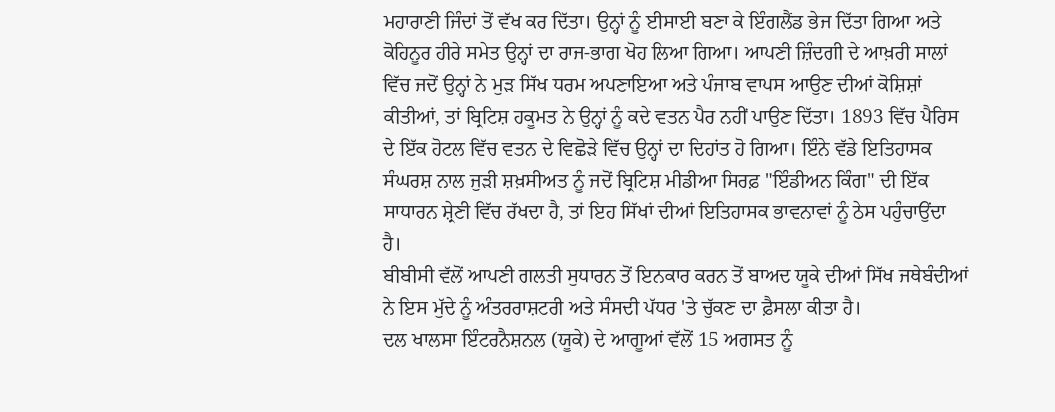ਮਹਾਰਾਣੀ ਜਿੰਦਾਂ ਤੋਂ ਵੱਖ ਕਰ ਦਿੱਤਾ। ਉਨ੍ਹਾਂ ਨੂੰ ਈਸਾਈ ਬਣਾ ਕੇ ਇੰਗਲੈਂਡ ਭੇਜ ਦਿੱਤਾ ਗਿਆ ਅਤੇ ਕੋਹਿਨੂਰ ਹੀਰੇ ਸਮੇਤ ਉਨ੍ਹਾਂ ਦਾ ਰਾਜ-ਭਾਗ ਖੋਹ ਲਿਆ ਗਿਆ। ਆਪਣੀ ਜ਼ਿੰਦਗੀ ਦੇ ਆਖ਼ਰੀ ਸਾਲਾਂ ਵਿੱਚ ਜਦੋਂ ਉਨ੍ਹਾਂ ਨੇ ਮੁੜ ਸਿੱਖ ਧਰਮ ਅਪਣਾਇਆ ਅਤੇ ਪੰਜਾਬ ਵਾਪਸ ਆਉਣ ਦੀਆਂ ਕੋਸ਼ਿਸ਼ਾਂ ਕੀਤੀਆਂ, ਤਾਂ ਬ੍ਰਿਟਿਸ਼ ਹਕੂਮਤ ਨੇ ਉਨ੍ਹਾਂ ਨੂੰ ਕਦੇ ਵਤਨ ਪੈਰ ਨਹੀਂ ਪਾਉਣ ਦਿੱਤਾ। 1893 ਵਿੱਚ ਪੈਰਿਸ ਦੇ ਇੱਕ ਹੋਟਲ ਵਿੱਚ ਵਤਨ ਦੇ ਵਿਛੋੜੇ ਵਿੱਚ ਉਨ੍ਹਾਂ ਦਾ ਦਿਹਾਂਤ ਹੋ ਗਿਆ। ਇੰਨੇ ਵੱਡੇ ਇਤਿਹਾਸਕ ਸੰਘਰਸ਼ ਨਾਲ ਜੁੜੀ ਸ਼ਖ਼ਸੀਅਤ ਨੂੰ ਜਦੋਂ ਬ੍ਰਿਟਿਸ਼ ਮੀਡੀਆ ਸਿਰਫ਼ "ਇੰਡੀਅਨ ਕਿੰਗ" ਦੀ ਇੱਕ ਸਾਧਾਰਨ ਸ਼੍ਰੇਣੀ ਵਿੱਚ ਰੱਖਦਾ ਹੈ, ਤਾਂ ਇਹ ਸਿੱਖਾਂ ਦੀਆਂ ਇਤਿਹਾਸਕ ਭਾਵਨਾਵਾਂ ਨੂੰ ਠੇਸ ਪਹੁੰਚਾਉਂਦਾ ਹੈ।
ਬੀਬੀਸੀ ਵੱਲੋਂ ਆਪਣੀ ਗਲਤੀ ਸੁਧਾਰਨ ਤੋਂ ਇਨਕਾਰ ਕਰਨ ਤੋਂ ਬਾਅਦ ਯੂਕੇ ਦੀਆਂ ਸਿੱਖ ਜਥੇਬੰਦੀਆਂ ਨੇ ਇਸ ਮੁੱਦੇ ਨੂੰ ਅੰਤਰਰਾਸ਼ਟਰੀ ਅਤੇ ਸੰਸਦੀ ਪੱਧਰ 'ਤੇ ਚੁੱਕਣ ਦਾ ਫ਼ੈਸਲਾ ਕੀਤਾ ਹੈ।
ਦਲ ਖਾਲਸਾ ਇੰਟਰਨੈਸ਼ਨਲ (ਯੂਕੇ) ਦੇ ਆਗੂਆਂ ਵੱਲੋਂ 15 ਅਗਸਤ ਨੂੰ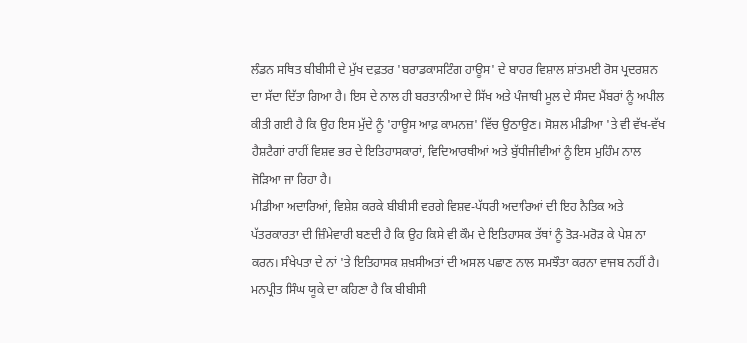ਲੰਡਨ ਸਥਿਤ ਬੀਬੀਸੀ ਦੇ ਮੁੱਖ ਦਫ਼ਤਰ 'ਬਰਾਡਕਾਸਟਿੰਗ ਹਾਊਸ' ਦੇ ਬਾਹਰ ਵਿਸ਼ਾਲ ਸ਼ਾਂਤਮਈ ਰੋਸ ਪ੍ਰਦਰਸ਼ਨ ਦਾ ਸੱਦਾ ਦਿੱਤਾ ਗਿਆ ਹੈ। ਇਸ ਦੇ ਨਾਲ ਹੀ ਬਰਤਾਨੀਆ ਦੇ ਸਿੱਖ ਅਤੇ ਪੰਜਾਬੀ ਮੂਲ ਦੇ ਸੰਸਦ ਮੈਂਬਰਾਂ ਨੂੰ ਅਪੀਲ ਕੀਤੀ ਗਈ ਹੈ ਕਿ ਉਹ ਇਸ ਮੁੱਦੇ ਨੂੰ 'ਹਾਊਸ ਆਫ਼ ਕਾਮਨਜ਼' ਵਿੱਚ ਉਠਾਉਣ। ਸੋਸ਼ਲ ਮੀਡੀਆ 'ਤੇ ਵੀ ਵੱਖ-ਵੱਖ ਹੈਸ਼ਟੈਗਾਂ ਰਾਹੀਂ ਵਿਸ਼ਵ ਭਰ ਦੇ ਇਤਿਹਾਸਕਾਰਾਂ, ਵਿਦਿਆਰਥੀਆਂ ਅਤੇ ਬੁੱਧੀਜੀਵੀਆਂ ਨੂੰ ਇਸ ਮੁਹਿੰਮ ਨਾਲ ਜੋੜਿਆ ਜਾ ਰਿਹਾ ਹੈ।
ਮੀਡੀਆ ਅਦਾਰਿਆਂ, ਵਿਸ਼ੇਸ਼ ਕਰਕੇ ਬੀਬੀਸੀ ਵਰਗੇ ਵਿਸ਼ਵ-ਪੱਧਰੀ ਅਦਾਰਿਆਂ ਦੀ ਇਹ ਨੈਤਿਕ ਅਤੇ ਪੱਤਰਕਾਰਤਾ ਦੀ ਜ਼ਿੰਮੇਵਾਰੀ ਬਣਦੀ ਹੈ ਕਿ ਉਹ ਕਿਸੇ ਵੀ ਕੌਮ ਦੇ ਇਤਿਹਾਸਕ ਤੱਥਾਂ ਨੂੰ ਤੋੜ-ਮਰੋੜ ਕੇ ਪੇਸ਼ ਨਾ ਕਰਨ। ਸੰਖੇਪਤਾ ਦੇ ਨਾਂ 'ਤੇ ਇਤਿਹਾਸਕ ਸ਼ਖ਼ਸੀਅਤਾਂ ਦੀ ਅਸਲ ਪਛਾਣ ਨਾਲ ਸਮਝੌਤਾ ਕਰਨਾ ਵਾਜਬ ਨਹੀਂ ਹੈ। ਮਨਪ੍ਰੀਤ ਸਿੰਘ ਯੂਕੇ ਦਾ ਕਹਿਣਾ ਹੈ ਕਿ ਬੀਬੀਸੀ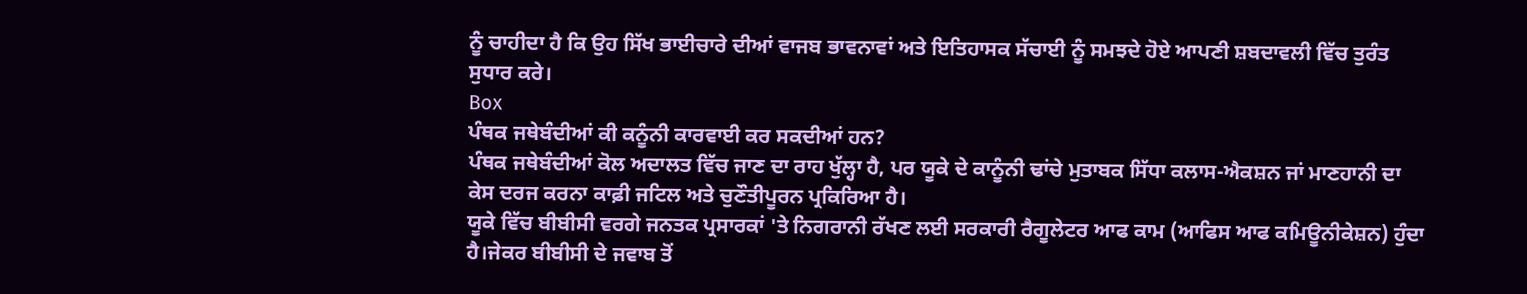ਨੂੰ ਚਾਹੀਦਾ ਹੈ ਕਿ ਉਹ ਸਿੱਖ ਭਾਈਚਾਰੇ ਦੀਆਂ ਵਾਜਬ ਭਾਵਨਾਵਾਂ ਅਤੇ ਇਤਿਹਾਸਕ ਸੱਚਾਈ ਨੂੰ ਸਮਝਦੇ ਹੋਏ ਆਪਣੀ ਸ਼ਬਦਾਵਲੀ ਵਿੱਚ ਤੁਰੰਤ ਸੁਧਾਰ ਕਰੇ।
Box
ਪੰਥਕ ਜਥੇਬੰਦੀਆਂ ਕੀ ਕਨੂੰਨੀ ਕਾਰਵਾਈ ਕਰ ਸਕਦੀਆਂ ਹਨ?
ਪੰਥਕ ਜਥੇਬੰਦੀਆਂ ਕੋਲ ਅਦਾਲਤ ਵਿੱਚ ਜਾਣ ਦਾ ਰਾਹ ਖੁੱਲ੍ਹਾ ਹੈ, ਪਰ ਯੂਕੇ ਦੇ ਕਾਨੂੰਨੀ ਢਾਂਚੇ ਮੁਤਾਬਕ ਸਿੱਧਾ ਕਲਾਸ-ਐਕਸ਼ਨ ਜਾਂ ਮਾਣਹਾਨੀ ਦਾ ਕੇਸ ਦਰਜ ਕਰਨਾ ਕਾਫ਼ੀ ਜਟਿਲ ਅਤੇ ਚੁਣੌਤੀਪੂਰਨ ਪ੍ਰਕਿਰਿਆ ਹੈ।
ਯੂਕੇ ਵਿੱਚ ਬੀਬੀਸੀ ਵਰਗੇ ਜਨਤਕ ਪ੍ਰਸਾਰਕਾਂ 'ਤੇ ਨਿਗਰਾਨੀ ਰੱਖਣ ਲਈ ਸਰਕਾਰੀ ਰੈਗੂਲੇਟਰ ਆਫ ਕਾਮ (ਆਫਿਸ ਆਫ ਕਮਿਊਨੀਕੇਸ਼ਨ) ਹੁੰਦਾ ਹੈ।ਜੇਕਰ ਬੀਬੀਸੀ ਦੇ ਜਵਾਬ ਤੋਂ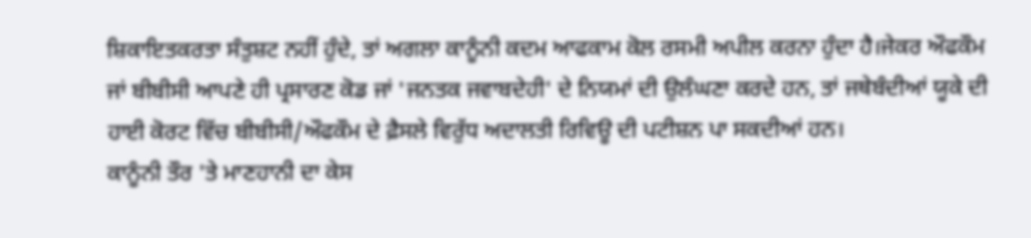ਸ਼ਿਕਾਇਤਕਰਤਾ ਸੰਤੁਸ਼ਟ ਨਹੀਂ ਹੁੰਦੇ, ਤਾਂ ਅਗਲਾ ਕਾਨੂੰਨੀ ਕਦਮ ਆਫਕਾਮ ਕੋਲ ਰਸਮੀ ਅਪੀਲ ਕਰਨਾ ਹੁੰਦਾ ਹੈ।ਜੇਕਰ ਔਫਕੌਮ ਜਾਂ ਬੀਬੀਸੀ ਆਪਣੇ ਹੀ ਪ੍ਰਸਾਰਣ ਕੋਡ ਜਾਂ 'ਜਨਤਕ ਜਵਾਬਦੇਹੀ' ਦੇ ਨਿਯਮਾਂ ਦੀ ਉਲੰਘਣਾ ਕਰਦੇ ਹਨ, ਤਾਂ ਜਥੇਬੰਦੀਆਂ ਯੂਕੇ ਦੀ ਹਾਈ ਕੋਰਟ ਵਿੱਚ ਬੀਬੀਸੀ/ਔਫਕੌਮ ਦੇ ਫ਼ੈਸਲੇ ਵਿਰੁੱਧ ਅਦਾਲਤੀ ਰਿਵਿਊ ਦੀ ਪਟੀਸ਼ਨ ਪਾ ਸਕਦੀਆਂ ਹਨ।
ਕਾਨੂੰਨੀ ਤੌਰ 'ਤੇ ਮਾਣਹਾਨੀ ਦਾ ਕੇਸ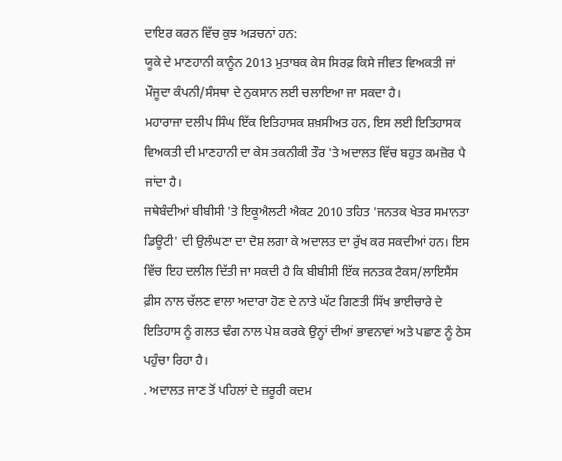ਦਾਇਰ ਕਰਨ ਵਿੱਚ ਕੁਝ ਅੜਚਨਾਂ ਹਨ:
ਯੂਕੇ ਦੇ ਮਾਣਹਾਨੀ ਕਾਨੂੰਨ 2013 ਮੁਤਾਬਕ ਕੇਸ ਸਿਰਫ਼ ਕਿਸੇ ਜੀਵਤ ਵਿਅਕਤੀ ਜਾਂ ਮੌਜੂਦਾ ਕੰਪਨੀ/ਸੰਸਥਾ ਦੇ ਨੁਕਸਾਨ ਲਈ ਚਲਾਇਆ ਜਾ ਸਕਦਾ ਹੈ।
ਮਹਾਰਾਜਾ ਦਲੀਪ ਸਿੰਘ ਇੱਕ ਇਤਿਹਾਸਕ ਸ਼ਖ਼ਸੀਅਤ ਹਨ, ਇਸ ਲਈ ਇਤਿਹਾਸਕ ਵਿਅਕਤੀ ਦੀ ਮਾਣਹਾਨੀ ਦਾ ਕੇਸ ਤਕਨੀਕੀ ਤੌਰ 'ਤੇ ਅਦਾਲਤ ਵਿੱਚ ਬਹੁਤ ਕਮਜ਼ੋਰ ਪੈ ਜਾਂਦਾ ਹੈ।
ਜਥੇਬੰਦੀਆਂ ਬੀਬੀਸੀ 'ਤੇ ਇਕੂਐਲਟੀ ਐਕਟ 2010 ਤਹਿਤ 'ਜਨਤਕ ਖੇਤਰ ਸਮਾਨਤਾ ਡਿਊਟੀ' ਦੀ ਉਲੰਘਣਾ ਦਾ ਦੋਸ਼ ਲਗਾ ਕੇ ਅਦਾਲਤ ਦਾ ਰੁੱਖ ਕਰ ਸਕਦੀਆਂ ਹਨ। ਇਸ ਵਿੱਚ ਇਹ ਦਲੀਲ ਦਿੱਤੀ ਜਾ ਸਕਦੀ ਹੈ ਕਿ ਬੀਬੀਸੀ ਇੱਕ ਜਨਤਕ ਟੈਕਸ/ਲਾਇਸੈਂਸ ਫ਼ੀਸ ਨਾਲ ਚੱਲਣ ਵਾਲਾ ਅਦਾਰਾ ਹੋਣ ਦੇ ਨਾਤੇ ਘੱਟ ਗਿਣਤੀ ਸਿੱਖ ਭਾਈਚਾਰੇ ਦੇ ਇਤਿਹਾਸ ਨੂੰ ਗਲਤ ਢੰਗ ਨਾਲ ਪੇਸ਼ ਕਰਕੇ ਉਨ੍ਹਾਂ ਦੀਆਂ ਭਾਵਨਾਵਾਂ ਅਤੇ ਪਛਾਣ ਨੂੰ ਠੇਸ ਪਹੁੰਚਾ ਰਿਹਾ ਹੈ।
. ਅਦਾਲਤ ਜਾਣ ਤੋਂ ਪਹਿਲਾਂ ਦੇ ਜ਼ਰੂਰੀ ਕਦਮ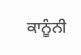ਕਾਨੂੰਨੀ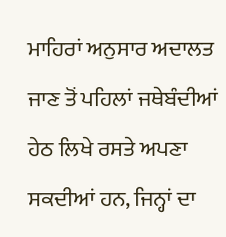ਮਾਹਿਰਾਂ ਅਨੁਸਾਰ ਅਦਾਲਤ ਜਾਣ ਤੋਂ ਪਹਿਲਾਂ ਜਥੇਬੰਦੀਆਂ ਹੇਠ ਲਿਖੇ ਰਸਤੇ ਅਪਣਾ ਸਕਦੀਆਂ ਹਨ, ਜਿਨ੍ਹਾਂ ਦਾ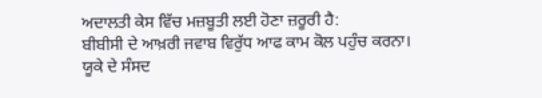ਅਦਾਲਤੀ ਕੇਸ ਵਿੱਚ ਮਜ਼ਬੂਤੀ ਲਈ ਹੋਣਾ ਜ਼ਰੂਰੀ ਹੈ:
ਬੀਬੀਸੀ ਦੇ ਆਖ਼ਰੀ ਜਵਾਬ ਵਿਰੁੱਧ ਆਫ ਕਾਮ ਕੋਲ ਪਹੁੰਚ ਕਰਨਾ।
ਯੂਕੇ ਦੇ ਸੰਸਦ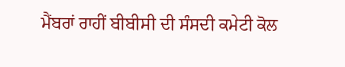ਮੈਂਬਰਾਂ ਰਾਹੀਂ ਬੀਬੀਸੀ ਦੀ ਸੰਸਦੀ ਕਮੇਟੀ ਕੋਲ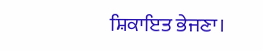ਸ਼ਿਕਾਇਤ ਭੇਜਣਾ।